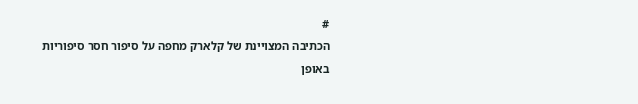#
הכתיבה המצויינת של קלארק מחפה על סיפור חסר סיפוריות באופן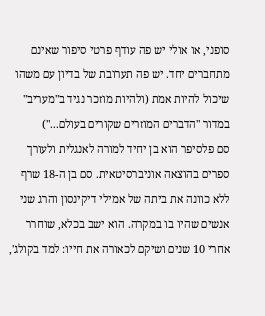סופני, או אולי יש פה עודף פרטי סיפור שאינם מתחברים יחד. יש פה תערובת של בדיון עם משהו שיכול להיות אמת (ולהיות מוזכר נגיד ב"מעריב" במדור "הדברים המוזרים שקורים בעולם...")
סם פלסיפר הוא בן יחיד למורה לאנגלית ולעורך ספרים בהוצאה אוניברסיטאית. סם בן ה-18 שרף ללא כוונה את ביתה של אמילי דיקינסון והרג שני אנשים שהיו בו במקרה. הוא ישב בכלא, שוחרר אחרי 10 שנים ושיקם לכאורה את חייו: למד בקולג',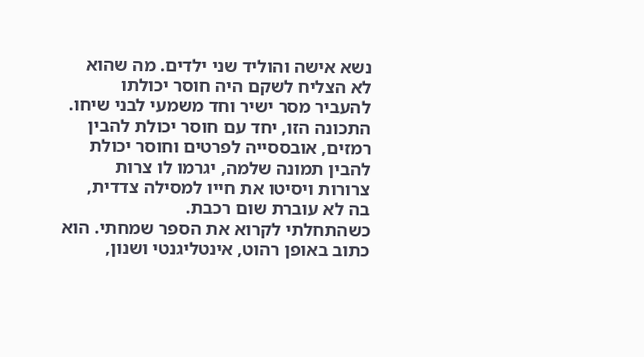נשא אישה והוליד שני ילדים. מה שהוא לא הצליח לשקם היה חוסר יכולתו להעביר מסר ישיר וחד משמעי לבני שיחו. התכונה הזו, יחד עם חוסר יכולת להבין רמזים, אובססייה לפרטים וחוסר יכולת להבין תמונה שלמה, יגרמו לו צרות צרורות ויסיטו את חייו למסילה צדדית, בה לא עוברת שום רכבת.
כשהתחלתי לקרוא את הספר שמחתי. הוא כתוב באופן רהוט, אינטליגנטי ושנון,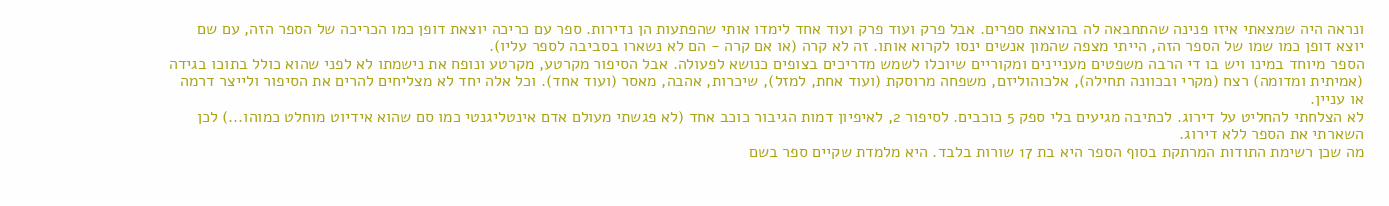ונראה היה שמצאתי איזו פנינה שהתחבאה לה בהוצאת ספרים. אבל פרק ועוד פרק ועוד אחד לימדו אותי שהפתעות הן נדירות. ספר עם כריכה יוצאת דופן כמו הכריכה של הספר הזה, עם שם יוצא דופן כמו שמו של הספר הזה, הייתי מצפה שהמון אנשים ינסו לקרוא אותו. זה לא קרה (או אם קרה - הם לא נשארו בסביבה לספר עליו).
הספר מיוחד במינו ויש בו די הרבה משפטים מעניינים ומקוריים שיוכלו לשמש מדריכים בצופים כנושא לפעולה. אבל הסיפור מקרטע, מקרטע ונופח את נישמתו לא לפני שהוא כולל בתוכו בגידה (אמיתית ומדומה) רצח (מקרי ובכוונה תחילה), אלכוהוליזם, משפחה מרוסקת (ועוד אחת, למזל), שיכרות, אהבה, מאסר (ועוד אחד). וכל אלה יחד לא מצליחים להרים את הסיפור ולייצר דרמה או עניין.
לא הצלחתי להחליט על דירוג. לכתיבה מגיעים בלי ספק 5 כוכבים. לסיפור 2, לאיפיון דמות הגיבור כוכב אחד (לא פגשתי מעולם אדם אינטליגנטי כמו סם שהוא אידיוט מוחלט כמוהו...) לכן השארתי את הספר ללא דירוג.
מה שכן רשימת התודות המרתקת בסוף הספר היא בת 17 שורות בלבד. היא מלמדת שקיים ספר בשם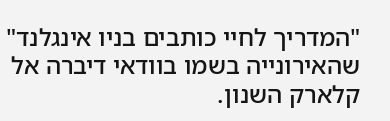"המדריך לחיי כותבים בניו אינגלנד" שהאירונייה בשמו בוודאי דיברה אל קלארק השנון.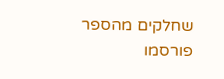שחלקים מהספר פורסמו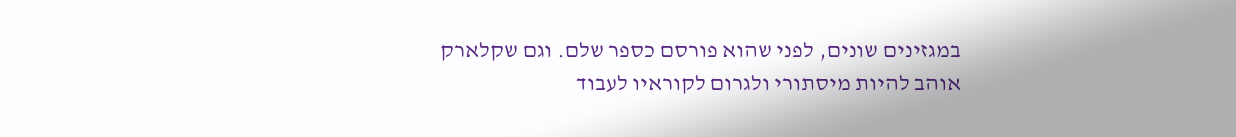במגזינים שונים, לפני שהוא פורסם כספר שלם. וגם שקלארק אוהב להיות מיסתורי ולגרום לקוראיו לעבוד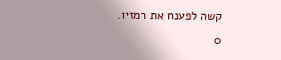קשה לפענח את רמזיו.
0